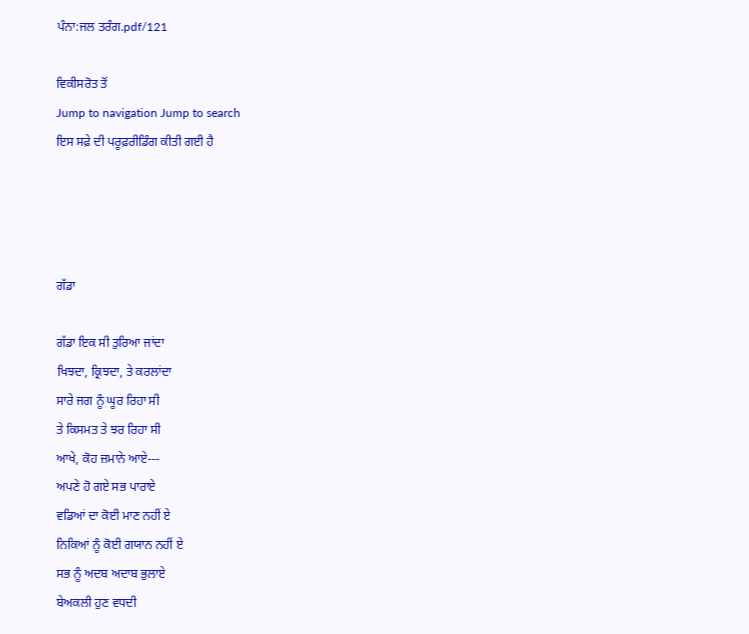ਪੰਨਾ:ਜਲ ਤਰੰਗ.pdf/121

ਵਿਕੀਸਰੋਤ ਤੋਂ
Jump to navigation Jump to search
ਇਸ ਸਫ਼ੇ ਦੀ ਪਰੂਫ਼ਰੀਡਿੰਗ ਕੀਤੀ ਗਈ ਹੈ




ਗੱਡਾ

ਗੱਡਾ ਇਕ ਸੀ ਤੁਰਿਆ ਜਾਂਦਾ
ਖਿਝਦਾ, ਕ੍ਰਿਝਦਾ, ਤੇ ਕਰਲਾਂਦਾ
ਸਾਰੇ ਜਗ ਨੂੰ ਘੂਰ ਰਿਹਾ ਸੀ
ਤੇ ਕਿਸਮਤ ਤੇ ਝਰ ਰਿਹਾ ਸੀ
ਆਖੇ, ਕੋਹ ਜ਼ਮਾਨੇ ਆਏ---
ਅਪਣੇ ਹੋ ਗਏ ਸਭ ਪਾਰਾਏ
ਵਡਿਆਂ ਦਾ ਕੋਈ ਮਾਣ ਨਹੀਂ ਏ
ਨਿਕਿਆਂ ਨੂੰ ਕੋਈ ਗਯਾਨ ਨਹੀਂ ਏ
ਸਭ ਨੂੰ ਅਦਬ ਅਦਾਬ ਭੁਲਾਏ
ਬੇਅਕਲੀ ਹੁਣ ਵਧਦੀ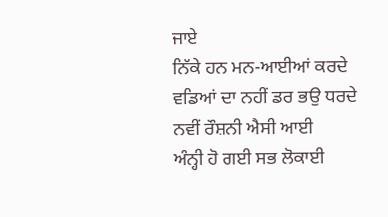ਜਾਏ
ਨਿੱਕੇ ਹਨ ਮਨ-ਆਈਆਂ ਕਰਦੇ
ਵਡਿਆਂ ਦਾ ਨਹੀਂ ਡਰ ਭਉ ਧਰਦੇ
ਨਵੀਂ ਰੌਸ਼ਨੀ ਐਸੀ ਆਈ
ਅੰਨ੍ਹੀ ਹੋ ਗਈ ਸਭ ਲੋਕਾਈ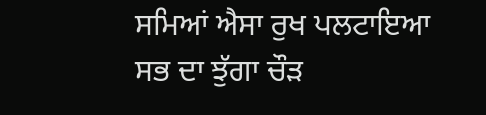ਸਮਿਆਂ ਐਸਾ ਰੁਖ ਪਲਟਾਇਆ
ਸਭ ਦਾ ਝੁੱਗਾ ਚੌੜ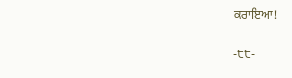ਕਰਾਇਆ!

-੮੮-